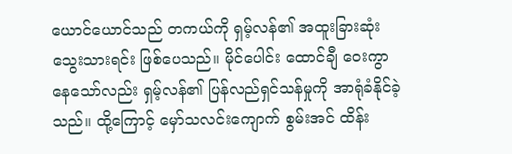ယောင်ယောင်သည် တကယ်ကို ရှမ့်လန်၏ အထူးခြားဆုံး သွေးသားရင်း ဖြစ်ပေသည်။ မိုင်ပေါင်း ထောင်ချီ ဝေးကွာနေသော်လည်း ရှမ့်လန်၏ ပြန်လည်ရှင်သန်မှုကို အာရုံခံနိုင်ခဲ့သည်။ ထို့ကြောင့် မှော်သလင်းကျောက် စွမ်းအင် ထိန်း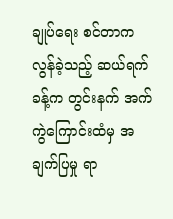ချုပ်ရေး စင်တာက လွန်ခဲ့သည့် ဆယ်ရက်ခန့်က တွင်းနက် အက်ကွဲကြောင်းထံမှ အချက်ပြမှု ရာ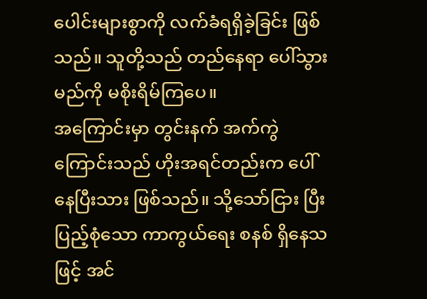ပေါင်းများစွာကို လက်ခံရရှိခဲ့ခြင်း ဖြစ်သည်။ သူတို့သည် တည်နေရာ ပေါ်သွားမည်ကို မစိုးရိမ်ကြပေ။
အကြောင်းမှာ တွင်းနက် အက်ကွဲကြောင်းသည် ဟိုးအရင်တည်းက ပေါ်နေပြီးသား ဖြစ်သည်။ သို့သော်ငြား ပြီးပြည့်စုံသော ကာကွယ်ရေး စနစ် ရှိနေသဖြင့် အင်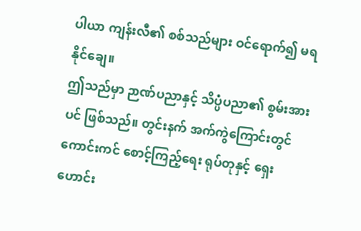ပါယာ ကျန်းလီ၏ စစ်သည်များ ဝင်ရောက်၍ မရနိုင်ချေ။
ဤသည်မှာ ဉာဏ်ပညာနှင့် သိပ္ပံပညာ၏ စွမ်းအားပင် ဖြစ်သည်။ တွင်းနက် အက်ကွဲကြောင်းတွင် ကောင်းကင် စောင့်ကြည့်ရေး ရုပ်တုနှင့် ရှေးဟောင်း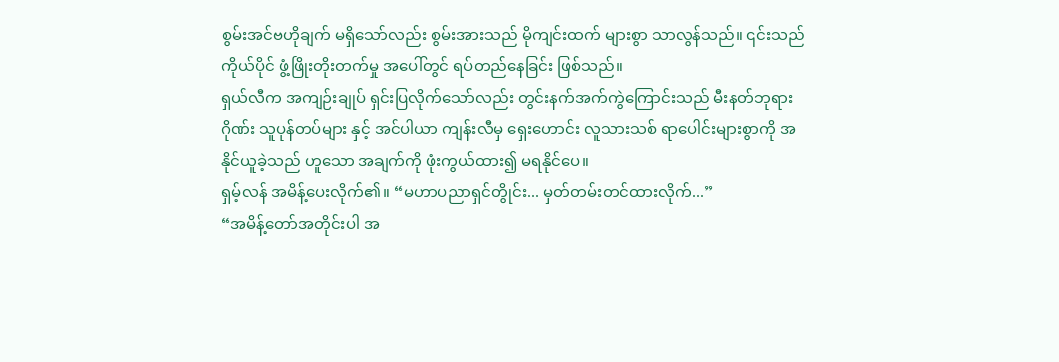စွမ်းအင်ဗဟိုချက် မရှိသော်လည်း စွမ်းအားသည် မိုကျင်းထက် များစွာ သာလွန်သည်။ ၎င်းသည် ကိုယ်ပိုင် ဖွံ့ဖြိုးတိုးတက်မှု အပေါ်တွင် ရပ်တည်နေခြင်း ဖြစ်သည်။
ရှယ်လီက အကျဉ်းချုပ် ရှင်းပြလိုက်သော်လည်း တွင်းနက်အက်ကွဲကြောင်းသည် မီးနတ်ဘုရားဂိုဏ်း သူပုန်တပ်များ နှင့် အင်ပါယာ ကျန်းလီမှ ရှေးဟောင်း လူသားသစ် ရာပေါင်းများစွာကို အနိုင်ယူခဲ့သည် ဟူသော အချက်ကို ဖုံးကွယ်ထား၍ မရနိုင်ပေ။
ရှမ့်လန် အမိန့်ပေးလိုက်၏။ “မဟာပညာရှင်တွိုင်း... မှတ်တမ်းတင်ထားလိုက်...”
“အမိန့်တော်အတိုင်းပါ အ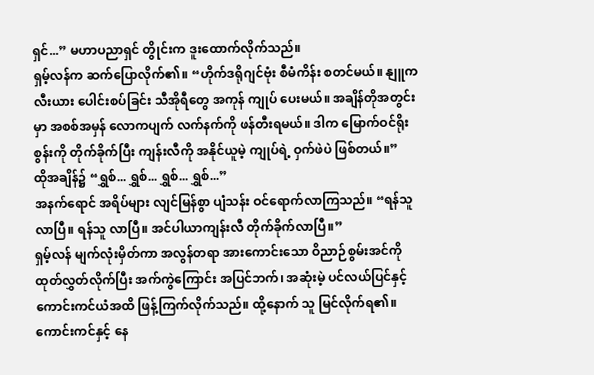ရှင်...” မဟာပညာရှင် တွိုင်းက ဒူးထောက်လိုက်သည်။
ရှမ့်လန်က ဆက်ပြောလိုက်၏။ “ဟိုက်ဒရိုဂျင်ဗုံး စီမံကိန်း စတင်မယ်။ နျူကလီးယား ပေါင်းစပ်ခြင်း သီအိုရီတွေ အကုန် ကျုပ် ပေးမယ်။ အချိန်တိုအတွင်းမှာ အစစ်အမှန် လောကပျက် လက်နက်ကို ဖန်တီးရမယ်။ ဒါက မြောက်ဝင်ရိုးစွန်းကို တိုက်ခိုက်ပြီး ကျန်းလီကို အနိုင်ယူမဲ့ ကျုပ်ရဲ့ ဝှက်ဖဲပဲ ဖြစ်တယ်။”
ထိုအချိန်၌ “ရွှစ်... ရွှစ်... ရွှစ်... ရွှစ်...”
အနက်ရောင် အရိပ်များ လျင်မြန်စွာ ပျံသန်း ဝင်ရောက်လာကြသည်။ “ရန်သူ လာပြီ။ ရန်သူ လာပြီ။ အင်ပါယာကျန်းလီ တိုက်ခိုက်လာပြီ။”
ရှမ့်လန် မျက်လုံးမှိတ်ကာ အလွန်တရာ အားကောင်းသော ဝိညာဉ်စွမ်းအင်ကို ထုတ်လွှတ်လိုက်ပြီး အက်ကွဲကြောင်း အပြင်ဘက်၊ အဆုံးမဲ့ ပင်လယ်ပြင်နှင့် ကောင်းကင်ယံအထိ ဖြန့်ကြက်လိုက်သည်။ ထို့နောက် သူ မြင်လိုက်ရ၏။
ကောင်းကင်နှင့် နေ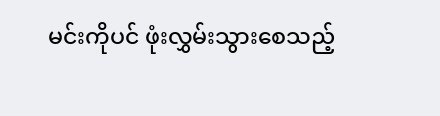မင်းကိုပင် ဖုံးလွှမ်းသွားစေသည့်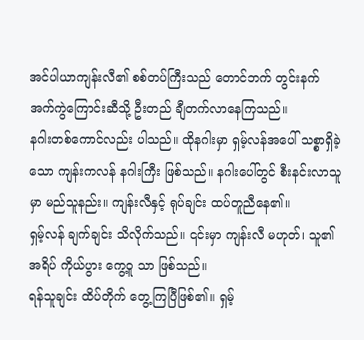အင်ပါယာကျန်းလီ၏ စစ်တပ်ကြီးသည် တောင်ဘက် တွင်းနက် အက်ကွဲကြောင်းဆီသို့ ဦးတည် ချီတက်လာနေကြသည်။
နဂါးတစ်ကောင်လည်း ပါသည်။ ထိုနဂါးမှာ ရှမ့်လန်အပေါ် သစ္စာရှိခဲ့သော ကျန်းကလန် နဂါးကြီး ဖြစ်သည်။ နဂါးပေါ်တွင် စီးနင်းလာသူမှာ မည်သူနည်း။ ကျန်းလီနှင့် ရုပ်ချင်း ထပ်တူညီနေ၏။
ရှမ့်လန် ချက်ချင်း သိလိုက်သည်။ ၎င်းမှာ ကျန်းလီ မဟုတ်၊ သူ၏ အရိပ် ကိုယ်ပွား ကွေ့ဝူ သာ ဖြစ်သည်။
ရန်သူချင်း ထိပ်တိုက် တွေ့ကြပြီဖြစ်၏။ ရှမ့်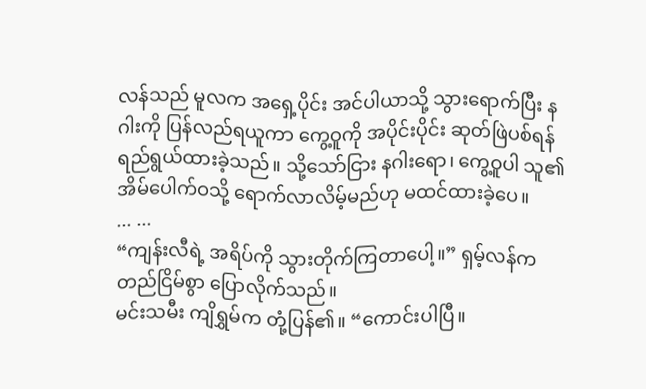လန်သည် မူလက အရှေ့ပိုင်း အင်ပါယာသို့ သွားရောက်ပြီး နဂါးကို ပြန်လည်ရယူကာ ကွေ့ဝူကို အပိုင်းပိုင်း ဆုတ်ဖြဲပစ်ရန် ရည်ရွယ်ထားခဲ့သည်။ သို့သော်ငြား နဂါးရော၊ ကွေ့ဝူပါ သူ၏အိမ်ပေါက်ဝသို့ ရောက်လာလိမ့်မည်ဟု မထင်ထားခဲ့ပေ။
... ...
“ကျန်းလီရဲ့ အရိပ်ကို သွားတိုက်ကြတာပေါ့။” ရှမ့်လန်က တည်ငြိမ်စွာ ပြောလိုက်သည်။
မင်းသမီး ကျိရွှမ်က တုံ့ပြန်၏။ “ကောင်းပါပြီ။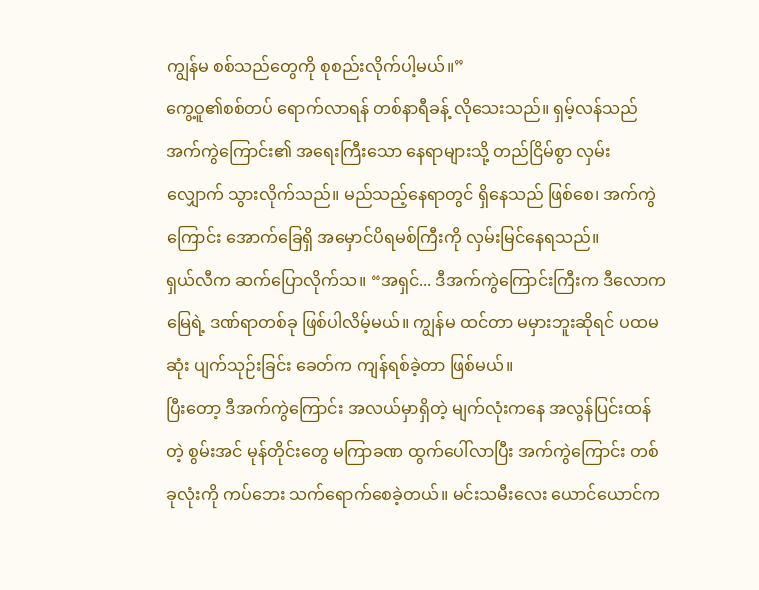ကျွန်မ စစ်သည်တွေကို စုစည်းလိုက်ပါ့မယ်။”
ကွေ့ဝူ၏စစ်တပ် ရောက်လာရန် တစ်နာရီခန့် လိုသေးသည်။ ရှမ့်လန်သည် အက်ကွဲကြောင်း၏ အရေးကြီးသော နေရာများသို့ တည်ငြိမ်စွာ လှမ်းလျှောက် သွားလိုက်သည်။ မည်သည့်နေရာတွင် ရှိနေသည် ဖြစ်စေ၊ အက်ကွဲကြောင်း အောက်ခြေရှိ အမှောင်ပိရမစ်ကြီးကို လှမ်းမြင်နေရသည်။
ရှယ်လီက ဆက်ပြောလိုက်သ။ “အရှင်... ဒီအက်ကွဲကြောင်းကြီးက ဒီလောကမြေရဲ့ ဒဏ်ရာတစ်ခု ဖြစ်ပါလိမ့်မယ်။ ကျွန်မ ထင်တာ မမှားဘူးဆိုရင် ပထမဆုံး ပျက်သုဉ်းခြင်း ခေတ်က ကျန်ရစ်ခဲ့တာ ဖြစ်မယ်။
ပြီးတော့ ဒီအက်ကွဲကြောင်း အလယ်မှာရှိတဲ့ မျက်လုံးကနေ အလွန်ပြင်းထန်တဲ့ စွမ်းအင် မုန်တိုင်းတွေ မကြာခဏ ထွက်ပေါ်လာပြီး အက်ကွဲကြောင်း တစ်ခုလုံးကို ကပ်ဘေး သက်ရောက်စေခဲ့တယ်။ မင်းသမီးလေး ယောင်ယောင်က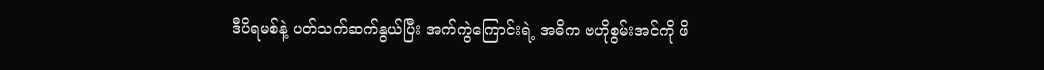ဒီပိရမစ်နဲ့ ပတ်သက်ဆက်နွယ်ပြီး အက်ကွဲကြောင်းရဲ့ အဓိက ဗဟိုစွမ်းအင်ကို ဖိ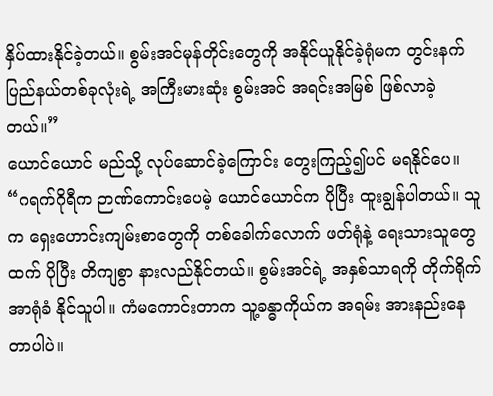နှိပ်ထားနိုင်ခဲ့တယ်။ စွမ်းအင်မုန်တိုင်းတွေကို အနိုင်ယူနိုင်ခဲ့ရုံမက တွင်းနက် ပြည်နယ်တစ်ခုလုံးရဲ့ အကြီးမားဆုံး စွမ်းအင် အရင်းအမြစ် ဖြစ်လာခဲ့တယ်။”
ယောင်ယောင် မည်သို့ လုပ်ဆောင်ခဲ့ကြောင်း တွေးကြည့်၍ပင် မရနိုင်ပေ။
“ဂရက်ဂိုရီက ဉာဏ်ကောင်းပေမဲ့ ယောင်ယောင်က ပိုပြီး ထူးချွန်ပါတယ်။ သူက ရှေးဟောင်းကျမ်းစာတွေကို တစ်ခေါက်လောက် ဖတ်ရုံနဲ့ ရေးသားသူတွေထက် ပိုပြီး တိကျစွာ နားလည်နိုင်တယ်။ စွမ်းအင်ရဲ့ အနှစ်သာရကို တိုက်ရိုက် အာရုံခံ နိုင်သူပါ။ ကံမကောင်းတာက သူ့ခန္ဓာကိုယ်က အရမ်း အားနည်းနေတာပါပဲ။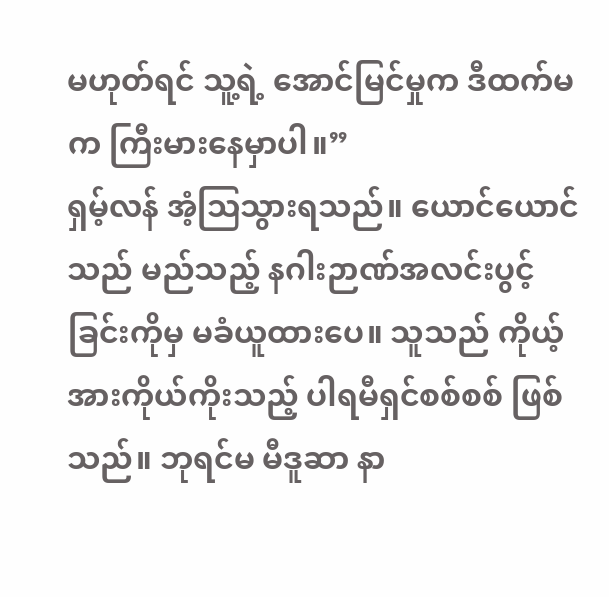မဟုတ်ရင် သူ့ရဲ့ အောင်မြင်မှုက ဒီထက်မက ကြီးမားနေမှာပါ။”
ရှမ့်လန် အံ့ဩသွားရသည်။ ယောင်ယောင်သည် မည်သည့် နဂါးဉာဏ်အလင်းပွင့်ခြင်းကိုမှ မခံယူထားပေ။ သူသည် ကိုယ့်အားကိုယ်ကိုးသည့် ပါရမီရှင်စစ်စစ် ဖြစ်သည်။ ဘုရင်မ မီဒူဆာ နာ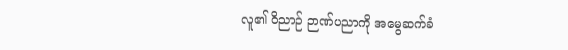လူ၏ ဝိညာဉ် ဉာဏ်ပညာကို အမွေဆက်ခံ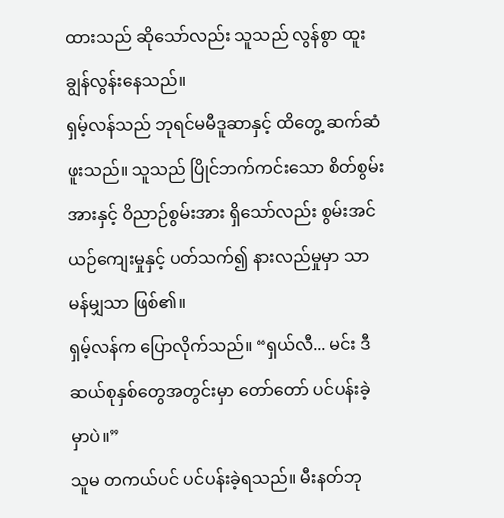ထားသည် ဆိုသော်လည်း သူသည် လွန်စွာ ထူးချွန်လွန်းနေသည်။
ရှမ့်လန်သည် ဘုရင်မမီဒူဆာနှင့် ထိတွေ့ ဆက်ဆံဖူးသည်။ သူသည် ပြိုင်ဘက်ကင်းသော စိတ်စွမ်းအားနှင့် ဝိညာဉ်စွမ်းအား ရှိသော်လည်း စွမ်းအင် ယဉ်ကျေးမှုနှင့် ပတ်သက်၍ နားလည်မှုမှာ သာမန်မျှသာ ဖြစ်၏။
ရှမ့်လန်က ပြောလိုက်သည်။ “ရှယ်လီ... မင်း ဒီဆယ်စုနှစ်တွေအတွင်းမှာ တော်တော် ပင်ပန်းခဲ့မှာပဲ။”
သူမ တကယ်ပင် ပင်ပန်းခဲ့ရသည်။ မီးနတ်ဘု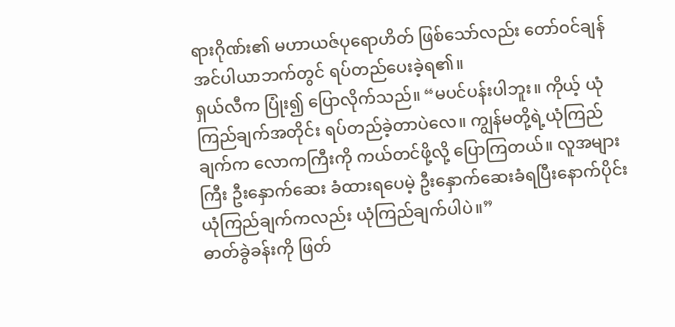ရားဂိုဏ်း၏ မဟာယဇ်ပုရောဟိတ် ဖြစ်သော်လည်း တော်ဝင်ချန် အင်ပါယာဘက်တွင် ရပ်တည်ပေးခဲ့ရ၏။
ရှယ်လီက ပြုံး၍ ပြောလိုက်သည်။ “မပင်ပန်းပါဘူး။ ကိုယ့် ယုံကြည်ချက်အတိုင်း ရပ်တည်ခဲ့တာပဲလေ။ ကျွန်မတို့ရဲ့ယုံကြည်ချက်က လောကကြီးကို ကယ်တင်ဖို့လို့ ပြောကြတယ်။ လူအများကြီး ဦးနှောက်ဆေး ခံထားရပေမဲ့ ဦးနှောက်ဆေးခံရပြီးနောက်ပိုင်း ယုံကြည်ချက်ကလည်း ယုံကြည်ချက်ပါပဲ။”
ဓာတ်ခွဲခန်းကို ဖြတ်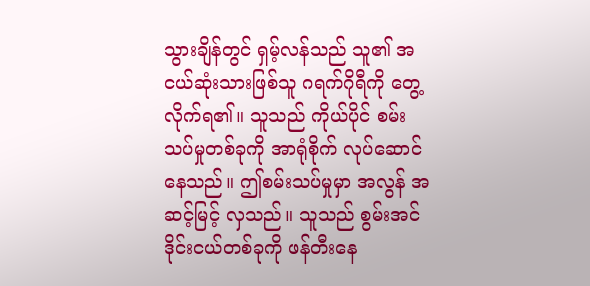သွားချိန်တွင် ရှမ့်လန်သည် သူ၏ အငယ်ဆုံးသားဖြစ်သူ ဂရက်ဂိုရီကို တွေ့လိုက်ရ၏။ သူသည် ကိုယ်ပိုင် စမ်းသပ်မှုတစ်ခုကို အာရုံစိုက် လုပ်ဆောင်နေသည်။ ဤစမ်းသပ်မှုမှာ အလွန် အဆင့်မြင့် လှသည်။ သူသည် စွမ်းအင်ဒိုင်းငယ်တစ်ခုကို ဖန်တီးနေ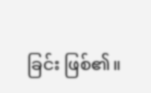ခြင်း ဖြစ်၏။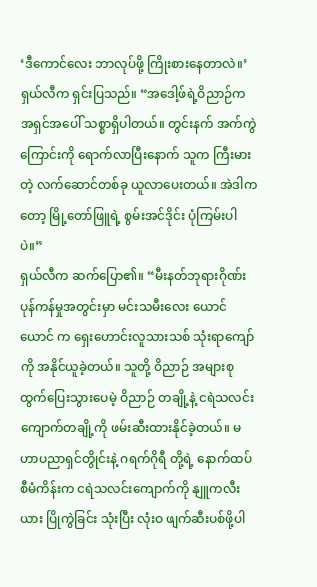‘ဒီကောင်လေး ဘာလုပ်ဖို့ ကြိုးစားနေတာလဲ။’
ရှယ်လီက ရှင်းပြသည်။ “အဒေါ့ဖ်ရဲ့ဝိညာဉ်က အရှင်အပေါ် သစ္စာရှိပါတယ်။ တွင်းနက် အက်ကွဲကြောင်းကို ရောက်လာပြီးနောက် သူက ကြီးမားတဲ့ လက်ဆောင်တစ်ခု ယူလာပေးတယ်။ အဲဒါကတော့ မြို့တော်ဖြူရဲ့ စွမ်းအင်ဒိုင်း ပုံကြမ်းပါပဲ။”
ရှယ်လီက ဆက်ပြော၏။ “မီးနတ်ဘုရားဂိုဏ်း ပုန်ကန်မှုအတွင်းမှာ မင်းသမီးလေး ယောင်ယောင် က ရှေးဟောင်းလူသားသစ် သုံးရာကျော်ကို အနိုင်ယူခဲ့တယ်။ သူတို့ ဝိညာဉ် အများစု ထွက်ပြေးသွားပေမဲ့ ဝိညာဉ် တချို့နဲ့ ငရဲသလင်းကျောက်တချို့ကို ဖမ်းဆီးထားနိုင်ခဲ့တယ်။ မဟာပညာရှင်တွိုင်းနဲ့ ဂရက်ဂိုရီ တို့ရဲ့ နောက်ထပ် စီမံကိန်းက ငရဲသလင်းကျောက်ကို နျူကလီးယား ပြိုကွဲခြင်း သုံးပြီး လုံးဝ ဖျက်ဆီးပစ်ဖို့ပါ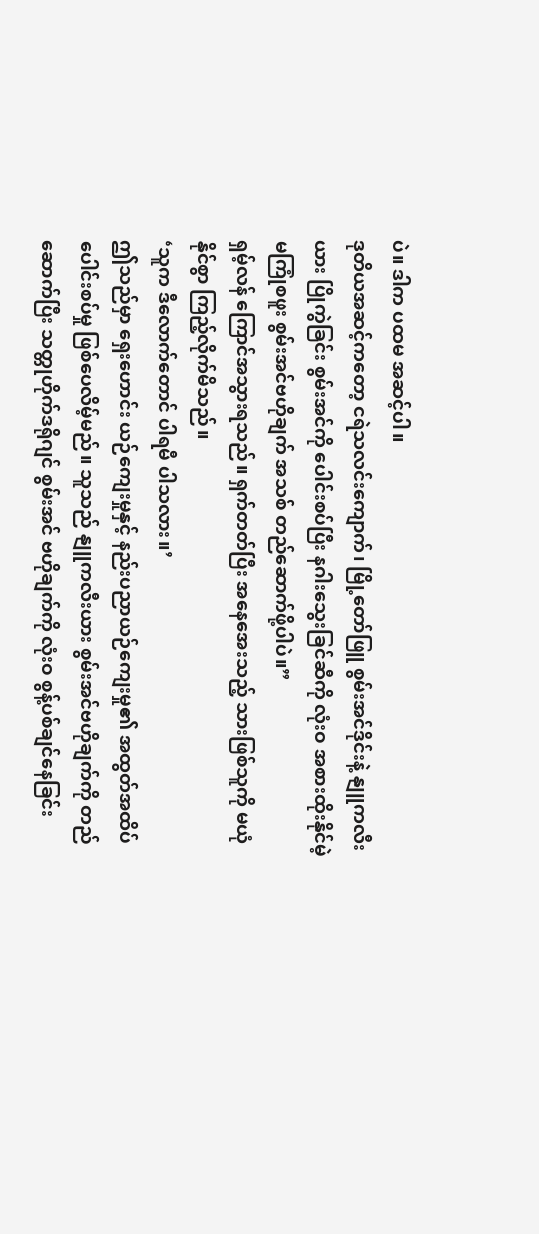ပဲ။ ဒါက ပထမ အဆင့်ပါ။
ဒုတိယအဆင့်ကတော့ ငရဲသလင်းကျောက်၊ မြို့တော်ဖြူ စွမ်းအင်ဒိုင်းနဲ့ နျူကလီးယား ပြိုကွဲခြင်း စွမ်းအင်ကို ပေါင်းစပ်ပြီး နဂါးသွေးခြင်ဆီကို လုံးဝ အစားထိုးနိုင်မဲ့ မကြုံစဖူး စွမ်းအင်ဗဟိုချက် အသစ် တည်ဆောက်ဖို့ပါပဲ။”
ရှမ့်လန် ကြောင်အသွားရသည်။ ရှက်တတ်ပြီး အနေအေးသည့် သားဖြစ်သူကို မယုံနိုင်စွာ ကြည့်လိုက်မိသည်။
‘သူက ဒီလောက်တောင် ပါရမီ ပါသလား။’
ဤသည်မှာ ရှေးဟောင်း ယဉ်ကျေးမှုနှင့် နည်းပညာယဉ်ကျေးမှု၏ အထွတ်အထိပ် ပေါင်းစပ်မှု ဖြစ်ပေလိမ့်မည်။ သူသည် နျူကလီးယား စွမ်းအင်ဗဟိုချက်ကို တည်ဆောက်ပြီး သတ္တုဟိုက်ဒရိုဂျင် စွမ်းအင် ဗဟိုချက်ကို လုံးဝ စွန့်ပစ်ချင်နေခြင်း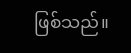ဖြစ်သည်။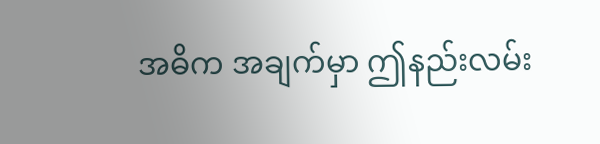အဓိက အချက်မှာ ဤနည်းလမ်း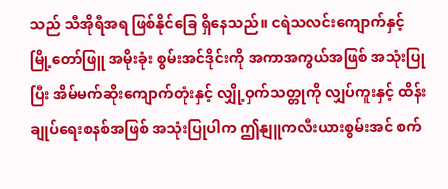သည် သီအိုရီအရ ဖြစ်နိုင်ခြေ ရှိနေသည်။ ငရဲသလင်းကျောက်နှင့် မြို့တော်ဖြူ အမိုးခုံး စွမ်းအင်ဒိုင်းကို အကာအကွယ်အဖြစ် အသုံးပြုပြီး အိမ်မက်ဆိုးကျောက်တုံးနှင့် လျှို့ဝှက်သတ္တုကို လျှပ်ကူးနှင့် ထိန်းချုပ်ရေးစနစ်အဖြစ် အသုံးပြုပါက ဤနျူကလီးယားစွမ်းအင် စက်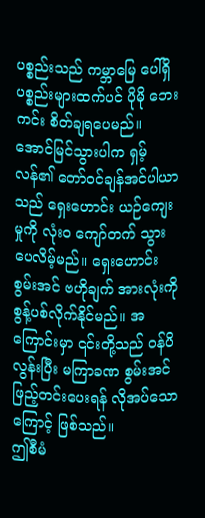ပစ္စည်းသည် ကမ္ဘာမြေ ပေါ်ရှိ ပစ္စည်းများထက်ပင် ပိုမို ဘေးကင်း စိတ်ချရပေမည်။
အောင်မြင်သွားပါက ရှမ့်လန်၏ တော်ဝင်ချန်အင်ပါယာသည် ရှေးဟောင်း ယဉ်ကျေးမှုကို လုံးဝ ကျော်တက် သွားပေလိမ့်မည်။ ရှေးဟောင်း စွမ်းအင် ဗဟိုချက် အားလုံးကို စွန့်ပစ်လိုက်နိုင်မည်။ အကြောင်းမှာ ၎င်းတို့သည် ဝန်ပိလွန်းပြီး မကြာခဏ စွမ်းအင် ဖြည့်တင်းပေးရန် လိုအပ်သောကြောင့် ဖြစ်သည်။
ဤစီမံ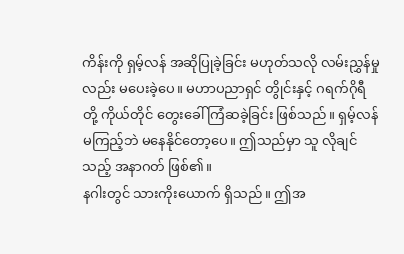ကိန်းကို ရှမ့်လန် အဆိုပြုခဲ့ခြင်း မဟုတ်သလို လမ်းညွှန်မှုလည်း မပေးခဲ့ပေ။ မဟာပညာရှင် တွိုင်းနှင့် ဂရက်ဂိုရီတို့ ကိုယ်တိုင် တွေးခေါ် ကြံဆခဲ့ခြင်း ဖြစ်သည်။ ရှမ့်လန် မကြည့်ဘဲ မနေနိုင်တော့ပေ။ ဤသည်မှာ သူ လိုချင်သည့် အနာဂတ် ဖြစ်၏။
နဂါးတွင် သားကိုးယောက် ရှိသည်။ ဤအ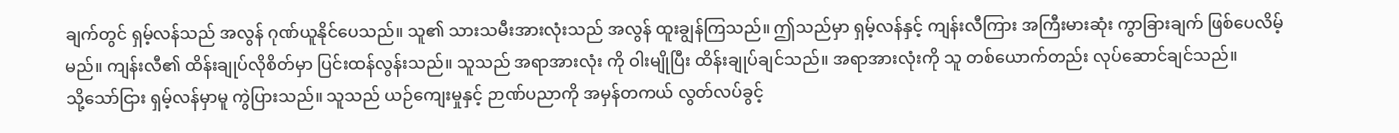ချက်တွင် ရှမ့်လန်သည် အလွန် ဂုဏ်ယူနိုင်ပေသည်။ သူ၏ သားသမီးအားလုံးသည် အလွန် ထူးချွန်ကြသည်။ ဤသည်မှာ ရှမ့်လန်နှင့် ကျန်းလီကြား အကြီးမားဆုံး ကွာခြားချက် ဖြစ်ပေလိမ့်မည်။ ကျန်းလီ၏ ထိန်းချုပ်လိုစိတ်မှာ ပြင်းထန်လွန်းသည်။ သူသည် အရာအားလုံး ကို ဝါးမျိုပြီး ထိန်းချုပ်ချင်သည်။ အရာအားလုံးကို သူ တစ်ယောက်တည်း လုပ်ဆောင်ချင်သည်။
သို့သော်ငြား ရှမ့်လန်မှာမူ ကွဲပြားသည်။ သူသည် ယဉ်ကျေးမှုနှင့် ဉာဏ်ပညာကို အမှန်တကယ် လွတ်လပ်ခွင့်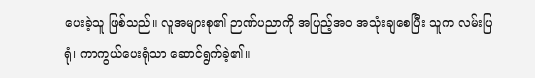ပေးခဲ့သူ ဖြစ်သည်။ လူအများစု၏ ဉာဏ်ပညာကို အပြည့်အဝ အသုံးချစေပြီး သူက လမ်းပြရုံ၊ ကာကွယ်ပေးရုံသာ ဆောင်ရွက်ခဲ့၏။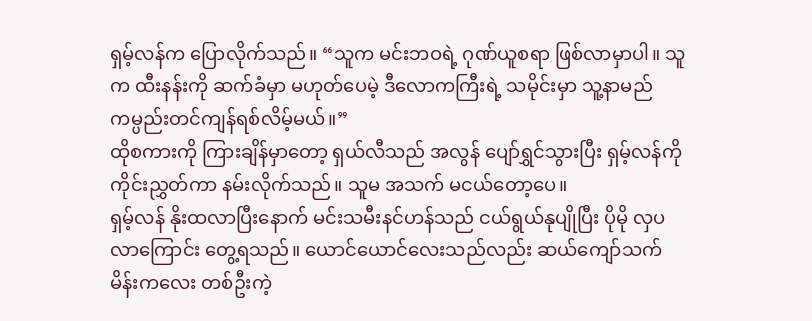ရှမ့်လန်က ပြောလိုက်သည်။ “သူက မင်းဘဝရဲ့ ဂုဏ်ယူစရာ ဖြစ်လာမှာပါ။ သူက ထီးနန်းကို ဆက်ခံမှာ မဟုတ်ပေမဲ့ ဒီလောကကြီးရဲ့ သမိုင်းမှာ သူ့နာမည် ကမ္ပည်းတင်ကျန်ရစ်လိမ့်မယ်။”
ထိုစကားကို ကြားချိန်မှာတော့ ရှယ်လီသည် အလွန် ပျော်ရွှင်သွားပြီး ရှမ့်လန်ကို ကိုင်းညွှတ်ကာ နမ်းလိုက်သည်။ သူမ အသက် မငယ်တော့ပေ။
ရှမ့်လန် နိုးထလာပြီးနောက် မင်းသမီးနင်ဟန်သည် ငယ်ရွယ်နုပျိုပြီး ပိုမို လှပလာကြောင်း တွေ့ရသည်။ ယောင်ယောင်လေးသည်လည်း ဆယ်ကျော်သက် မိန်းကလေး တစ်ဦးကဲ့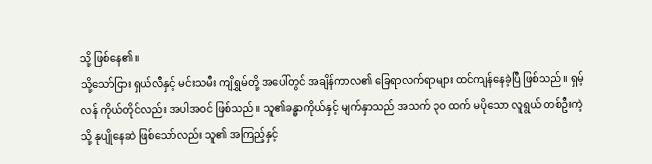သို့ ဖြစ်နေ၏။
သို့သော်ငြား ရှယ်လီနှင့် မင်းသမီး ကျိရွှမ်တို့ အပေါ်တွင် အချိန်ကာလ၏ ခြေရာလက်ရာများ ထင်ကျန်နေခဲ့ပြီ ဖြစ်သည်။ ရှမ့်လန် ကိုယ်တိုင်လည်း အပါအဝင် ဖြစ်သည်။ သူ၏ခန္ဓာကိုယ်နှင့် မျက်နှာသည် အသက် ၃၀ ထက် မပိုသော လူရွယ် တစ်ဦးကဲ့သို့ နုပျိုနေဆဲ ဖြစ်သော်လည်း သူ၏ အကြည့်နှင့်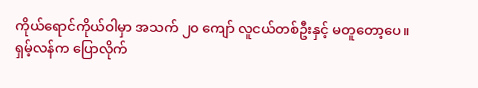ကိုယ်ရောင်ကိုယ်ဝါမှာ အသက် ၂၀ ကျော် လူငယ်တစ်ဦးနှင့် မတူတော့ပေ။
ရှမ့်လန်က ပြောလိုက်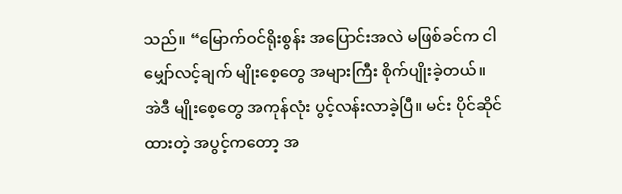သည်။ “မြောက်ဝင်ရိုးစွန်း အပြောင်းအလဲ မဖြစ်ခင်က ငါ မျှော်လင့်ချက် မျိုးစေ့တွေ အများကြီး စိုက်ပျိုးခဲ့တယ်။ အဲဒီ မျိုးစေ့တွေ အကုန်လုံး ပွင့်လန်းလာခဲ့ပြီ။ မင်း ပိုင်ဆိုင်ထားတဲ့ အပွင့်ကတော့ အ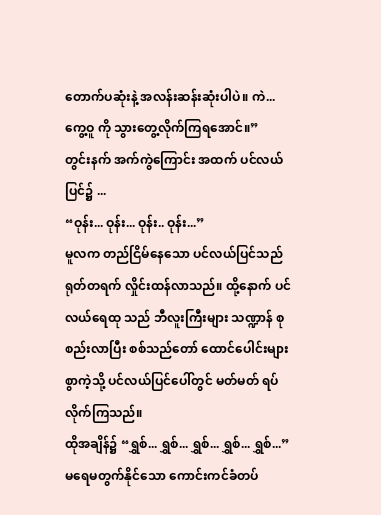တောက်ပဆုံးနဲ့ အလန်းဆန်းဆုံးပါပဲ။ ကဲ... ကွေ့ဝူ ကို သွားတွေ့လိုက်ကြရအောင်။”
တွင်းနက် အက်ကွဲကြောင်း အထက် ပင်လယ်ပြင်၌ ...
“ဝုန်း... ဝုန်း... ဝုန်း.. ဝုန်း...”
မူလက တည်ငြိမ်နေသော ပင်လယ်ပြင်သည် ရုတ်တရက် လှိုင်းထန်လာသည်။ ထို့နောက် ပင်လယ်ရေထု သည် ဘီလူးကြီးများ သဏ္ဍာန် စုစည်းလာပြီး စစ်သည်တော် ထောင်ပေါင်းများစွာကဲ့သို့ ပင်လယ်ပြင်ပေါ်တွင် မတ်မတ် ရပ်လိုက်ကြသည်။
ထိုအချိန်၌ “ရွှစ်... ရွှစ်... ရွှစ်... ရွှစ်... ရွှစ်...”
မရေမတွက်နိုင်သော ကောင်းကင်ခံတပ်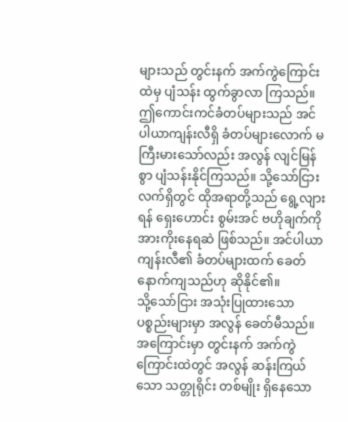များသည် တွင်းနက် အက်ကွဲကြောင်းထဲမှ ပျံသန်း ထွက်ခွာလာ ကြသည်။ ဤကောင်းကင်ခံတပ်များသည် အင်ပါယာကျန်းလီရှိ ခံတပ်များလောက် မကြီးမားသော်လည်း အလွန် လျင်မြန်စွာ ပျံသန်းနိုင်ကြသည်။ သို့သော်ငြား လက်ရှိတွင် ထိုအရာတို့သည် ရွေ့လျားရန် ရှေးဟောင်း စွမ်းအင် ဗဟိုချက်ကို အားကိုးနေရဆဲ ဖြစ်သည်။ အင်ပါယာကျန်းလီ၏ ခံတပ်များထက် ခေတ်နောက်ကျသည်ဟု ဆိုနိုင်၏။
သို့သော်ငြား အသုံးပြုထားသော ပစ္စည်းများမှာ အလွန် ခေတ်မီသည်။ အကြောင်းမှာ တွင်းနက် အက်ကွဲကြောင်းထဲတွင် အလွန် ဆန်းကြယ်သော သတ္တုရိုင်း တစ်မျိုး ရှိနေသော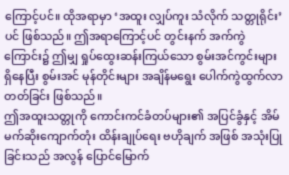ကြောင့်ပင်။ ထိုအရာမှာ ‘အထူး လျှပ်ကူး သံလိုက် သတ္တုရိုင်း’ ပင် ဖြစ်သည်။ ဤအရာကြောင့်ပင် တွင်းနက် အက်ကွဲကြောင်း၌ ဤမျှ ရှုပ်ထွေးဆန်းကြယ်သော စွမ်းအင်ကွင်းများ ရှိနေပြီး စွမ်းအင် မုန်တိုင်းများ အချိန်မရွေး ပေါက်ကွဲထွက်လာ တတ်ခြင်း ဖြစ်သည်။
ဤအထူးသတ္တုကို ကောင်းကင်ခံတပ်များ၏ အပြင်ခွံနှင့် အိမ်မက်ဆိုးကျောက်တုံး ထိန်းချုပ်ရေး ဗဟိုချက် အဖြစ် အသုံးပြုခြင်းသည် အလွန် ပြောင်မြောက်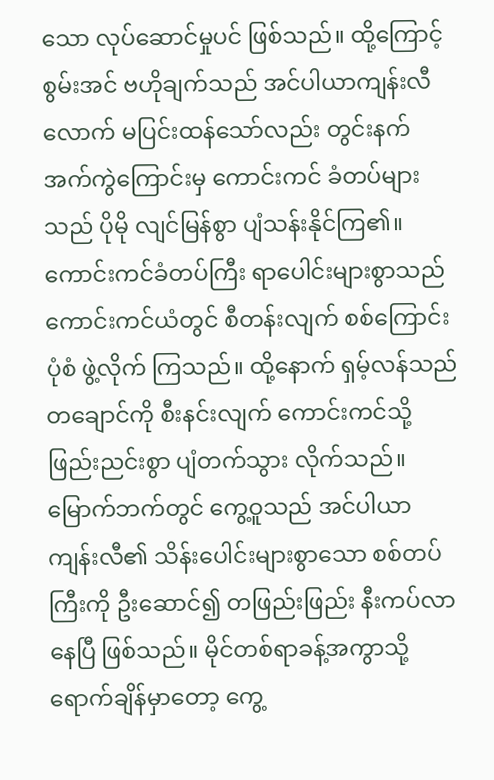သော လုပ်ဆောင်မှုပင် ဖြစ်သည်။ ထို့ကြောင့် စွမ်းအင် ဗဟိုချက်သည် အင်ပါယာကျန်းလီလောက် မပြင်းထန်သော်လည်း တွင်းနက်အက်ကွဲကြောင်းမှ ကောင်းကင် ခံတပ်များသည် ပိုမို လျင်မြန်စွာ ပျံသန်းနိုင်ကြ၏။
ကောင်းကင်ခံတပ်ကြီး ရာပေါင်းများစွာသည် ကောင်းကင်ယံတွင် စီတန်းလျက် စစ်ကြောင်းပုံစံ ဖွဲ့လိုက် ကြသည်။ ထို့နောက် ရှမ့်လန်သည် တချောင်ကို စီးနင်းလျက် ကောင်းကင်သို့ ဖြည်းညင်းစွာ ပျံတက်သွား လိုက်သည်။
မြောက်ဘက်တွင် ကွေ့ဝူသည် အင်ပါယာကျန်းလီ၏ သိန်းပေါင်းများစွာသော စစ်တပ်ကြီးကို ဦးဆောင်၍ တဖြည်းဖြည်း နီးကပ်လာနေပြီ ဖြစ်သည်။ မိုင်တစ်ရာခန့်အကွာသို့ ရောက်ချိန်မှာတော့ ကွေ့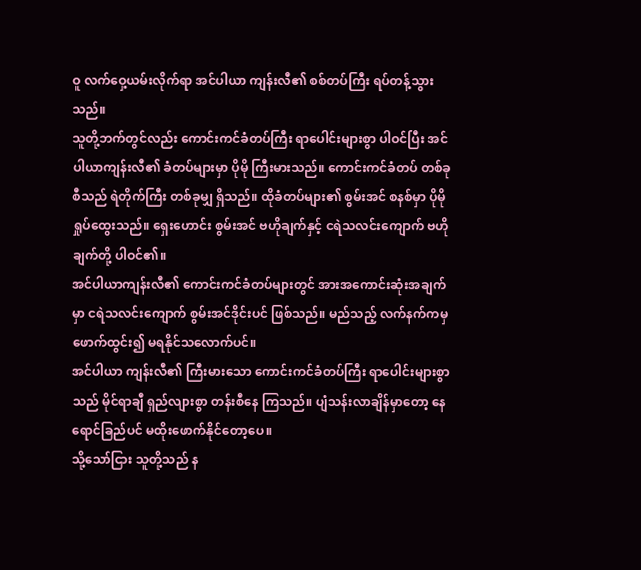ဝူ လက်ဝှေ့ယမ်းလိုက်ရာ အင်ပါယာ ကျန်းလီ၏ စစ်တပ်ကြီး ရပ်တန့်သွားသည်။
သူတို့ဘက်တွင်လည်း ကောင်းကင်ခံတပ်ကြီး ရာပေါင်းများစွာ ပါဝင်ပြီး အင်ပါယာကျန်းလီ၏ ခံတပ်များမှာ ပိုမို ကြီးမားသည်။ ကောင်းကင်ခံတပ် တစ်ခုစီသည် ရဲတိုက်ကြီး တစ်ခုမျှ ရှိသည်။ ထိုခံတပ်များ၏ စွမ်းအင် စနစ်မှာ ပိုမို ရှုပ်ထွေးသည်။ ရှေးဟောင်း စွမ်းအင် ဗဟိုချက်နှင့် ငရဲသလင်းကျောက် ဗဟိုချက်တို့ ပါဝင်၏။
အင်ပါယာကျန်းလီ၏ ကောင်းကင်ခံတပ်များတွင် အားအကောင်းဆုံးအချက်မှာ ငရဲသလင်းကျောက် စွမ်းအင်ဒိုင်းပင် ဖြစ်သည်။ မည်သည့် လက်နက်ကမှ ဖောက်ထွင်း၍ မရနိုင်သလောက်ပင်။
အင်ပါယာ ကျန်းလီ၏ ကြီးမားသော ကောင်းကင်ခံတပ်ကြီး ရာပေါင်းများစွာသည် မိုင်ရာချီ ရှည်လျားစွာ တန်းစီနေ ကြသည်။ ပျံသန်းလာချိန်မှာတော့ နေရောင်ခြည်ပင် မထိုးဖောက်နိုင်တော့ပေ။
သို့သော်ငြား သူတို့သည် န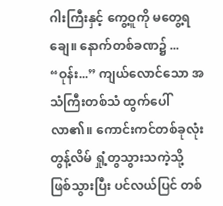ဂါးကြီးနှင့် ကွေ့ဝူကို မတွေ့ရချေ။ နောက်တစ်ခဏ၌ ...
“ဝုန်း...” ကျယ်လောင်သော အသံကြီးတစ်သံ ထွက်ပေါ်လာ၏။ ကောင်းကင်တစ်ခုလုံး တွန့်လိမ် ရှုံ့တွသွားသကဲ့သို့ ဖြစ်သွားပြီး ပင်လယ်ပြင် တစ်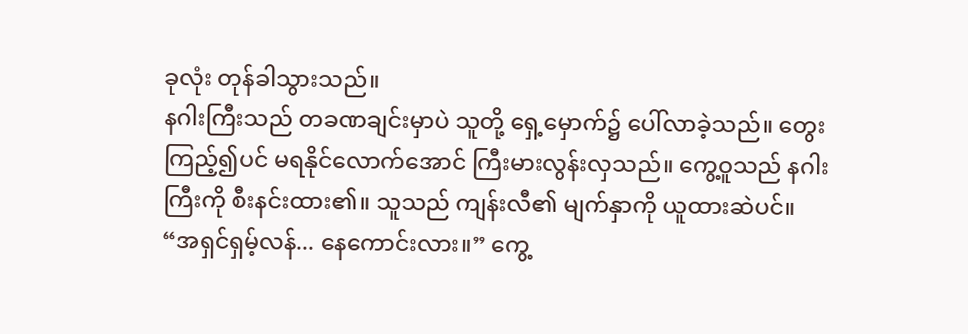ခုလုံး တုန်ခါသွားသည်။
နဂါးကြီးသည် တခဏချင်းမှာပဲ သူတို့ ရှေ့မှောက်၌ ပေါ်လာခဲ့သည်။ တွေးကြည့်၍ပင် မရနိုင်လောက်အောင် ကြီးမားလွန်းလှသည်။ ကွေ့ဝူသည် နဂါးကြီးကို စီးနင်းထား၏။ သူသည် ကျန်းလီ၏ မျက်နှာကို ယူထားဆဲပင်။
“အရှင်ရှမ့်လန်... နေကောင်းလား။” ကွေ့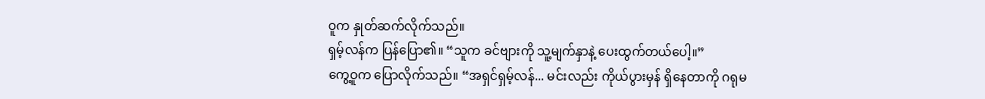ဝူက နှုတ်ဆက်လိုက်သည်။
ရှမ့်လန်က ပြန်ပြော၏။ “သူက ခင်ဗျားကို သူ့မျက်နှာနဲ့ ပေးထွက်တယ်ပေါ့။”
ကွေ့ဝူက ပြောလိုက်သည်။ “အရှင်ရှမ့်လန်... မင်းလည်း ကိုယ်ပွားမှန် ရှိနေတာကို ဂရုမ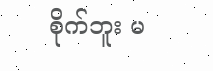စိုက်ဘူး မ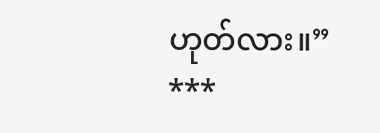ဟုတ်လား။”
***